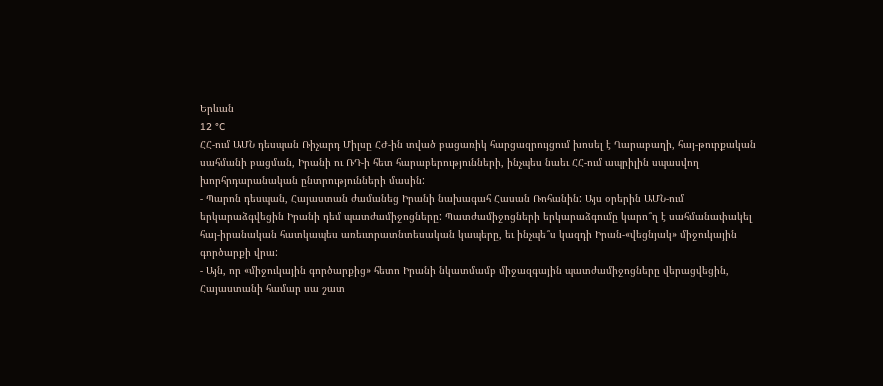Երևան
12 °C
ՀՀ-ում ԱՄՆ դեսպան Ռիչարդ Միլսը ՀԺ-ին տված բացառիկ հարցազրույցում խոսել է Ղարաբաղի, հայ-թուրքական սահմանի բացման, Իրանի ու ՌԴ-ի հետ հարաբերությունների, ինչպես նաեւ ՀՀ-ում ապրիլին սպասվող խորհրդարանական ընտրությունների մասին:
- Պարոն դեսպան, Հայաստան ժամանեց Իրանի նախագահ Հասան Ռոհանին: Այս օրերին ԱՄՆ-ում երկարաձգվեցին Իրանի դեմ պատժամիջոցները: Պատժամիջոցների երկարաձգումը կարո՞ղ է սահմանափակել հայ-իրանական հատկապես առեւտրատնտեսական կապերը, եւ ինչպե՞ս կազդի Իրան-«վեցնյակ» միջուկային գործարքի վրա:
- Այն, որ «միջուկային գործարքից» հետո Իրանի նկատմամբ միջազգային պատժամիջոցները վերացվեցին, Հայաստանի համար սա շատ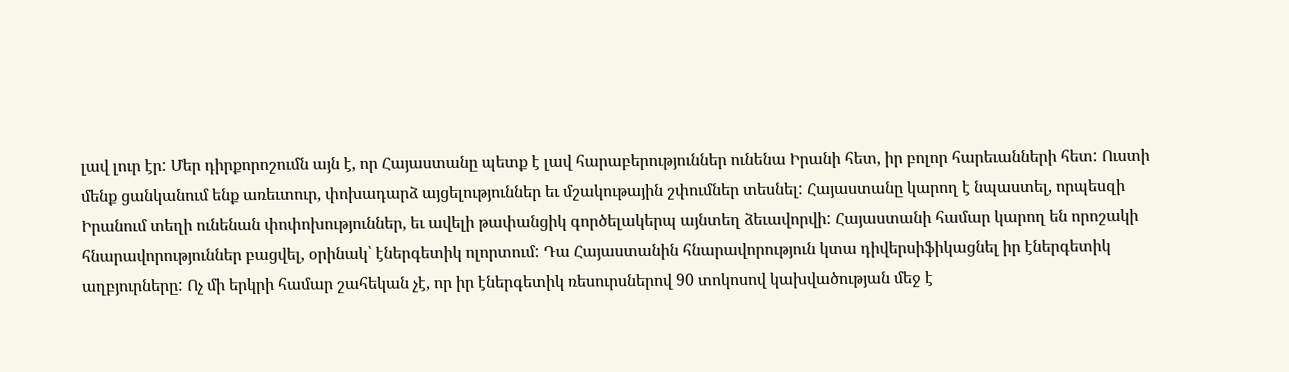լավ լուր էր: Մեր դիրքորոշումն այն է, որ Հայաստանը պետք է լավ հարաբերություններ ունենա Իրանի հետ, իր բոլոր հարեւանների հետ: Ուստի մենք ցանկանում ենք առեւտուր, փոխադարձ այցելություններ եւ մշակութային շփումներ տեսնել: Հայաստանը կարող է նպաստել, որպեսզի Իրանում տեղի ունենան փոփոխություններ, եւ ավելի թափանցիկ գործելակերպ այնտեղ ձեւավորվի: Հայաստանի համար կարող են որոշակի հնարավորություններ բացվել, օրինակ՝ էներգետիկ ոլորտում: Դա Հայաստանին հնարավորություն կտա դիվերսիֆիկացնել իր էներգետիկ աղբյուրները: Ոչ մի երկրի համար շահեկան չէ, որ իր էներգետիկ ռեսուրսներով 90 տոկոսով կախվածության մեջ է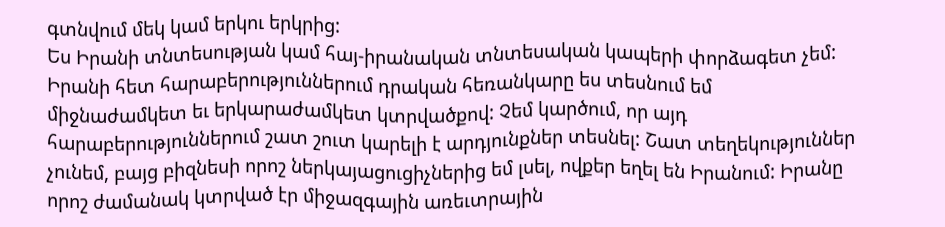գտնվում մեկ կամ երկու երկրից:
Ես Իրանի տնտեսության կամ հայ-իրանական տնտեսական կապերի փորձագետ չեմ: Իրանի հետ հարաբերություններում դրական հեռանկարը ես տեսնում եմ միջնաժամկետ եւ երկարաժամկետ կտրվածքով: Չեմ կարծում, որ այդ հարաբերություններում շատ շուտ կարելի է արդյունքներ տեսնել: Շատ տեղեկություններ չունեմ, բայց բիզնեսի որոշ ներկայացուցիչներից եմ լսել, ովքեր եղել են Իրանում: Իրանը որոշ ժամանակ կտրված էր միջազգային առեւտրային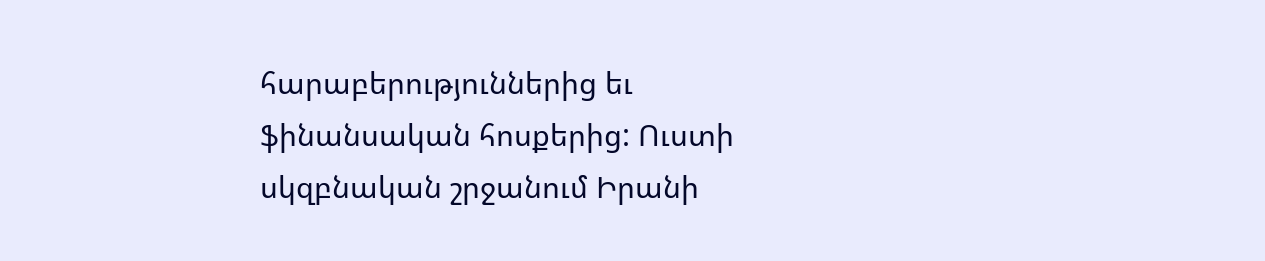հարաբերություններից եւ ֆինանսական հոսքերից: Ուստի սկզբնական շրջանում Իրանի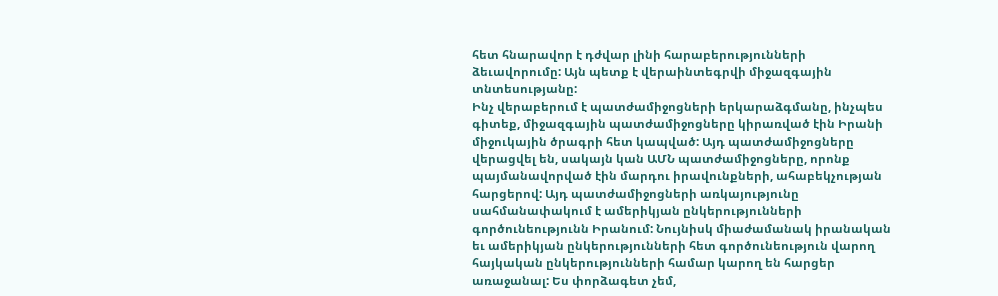հետ հնարավոր է դժվար լինի հարաբերությունների ձեւավորումը: Այն պետք է վերաինտեգրվի միջազգային տնտեսությանը:
Ինչ վերաբերում է պատժամիջոցների երկարաձգմանը, ինչպես գիտեք, միջազգային պատժամիջոցները կիրառված էին Իրանի միջուկային ծրագրի հետ կապված: Այդ պատժամիջոցները վերացվել են, սակայն կան ԱՄՆ պատժամիջոցները, որոնք պայմանավորված էին մարդու իրավունքների, ահաբեկչության հարցերով: Այդ պատժամիջոցների առկայությունը սահմանափակում է ամերիկյան ընկերությունների գործունեությունն Իրանում: Նույնիսկ միաժամանակ իրանական եւ ամերիկյան ընկերությունների հետ գործունեություն վարող հայկական ընկերությունների համար կարող են հարցեր առաջանալ: Ես փորձագետ չեմ,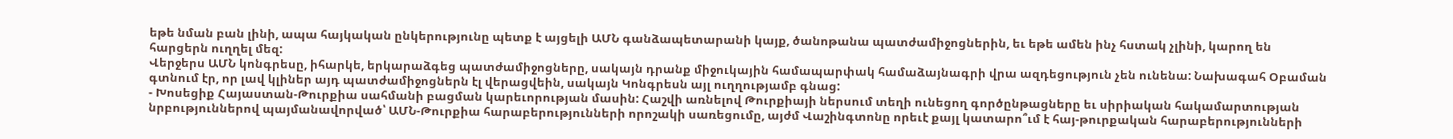եթե նման բան լինի, ապա հայկական ընկերությունը պետք է այցելի ԱՄՆ գանձապետարանի կայք, ծանոթանա պատժամիջոցներին, եւ եթե ամեն ինչ հստակ չլինի, կարող են հարցերն ուղղել մեզ:
Վերջերս ԱՄՆ կոնգրեսը, իհարկե, երկարաձգեց պատժամիջոցները, սակայն դրանք միջուկային համապարփակ համաձայնագրի վրա ազդեցություն չեն ունենա: Նախագահ Օբաման գտնում էր, որ լավ կլիներ այդ պատժամիջոցներն էլ վերացվեին, սակայն Կոնգրեսն այլ ուղղությամբ գնաց:
- Խոսեցիք Հայաստան-Թուրքիա սահմանի բացման կարեւորության մասին: Հաշվի առնելով Թուրքիայի ներսում տեղի ունեցող գործընթացները եւ սիրիական հակամարտության նրբություններով պայմանավորված՝ ԱՄՆ-Թուրքիա հարաբերությունների որոշակի սառեցումը, այժմ Վաշինգտոնը որեւէ քայլ կատարո՞ւմ է հայ-թուրքական հարաբերությունների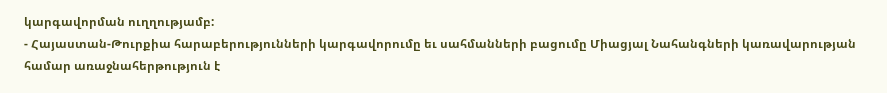կարգավորման ուղղությամբ:
- Հայաստան-Թուրքիա հարաբերությունների կարգավորումը եւ սահմանների բացումը Միացյալ Նահանգների կառավարության համար առաջնահերթություն է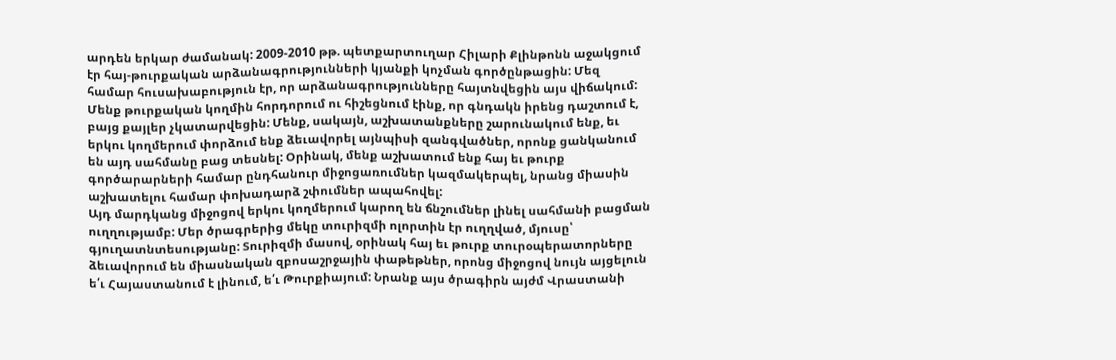արդեն երկար ժամանակ: 2009-2010 թթ. պետքարտուղար Հիլարի Քլինթոնն աջակցում էր հայ-թուրքական արձանագրությունների կյանքի կոչման գործընթացին: Մեզ համար հուսախաբություն էր, որ արձանագրությունները հայտնվեցին այս վիճակում: Մենք թուրքական կողմին հորդորում ու հիշեցնում էինք, որ գնդակն իրենց դաշտում է, բայց քայլեր չկատարվեցին: Մենք, սակայն, աշխատանքները շարունակում ենք, եւ երկու կողմերում փորձում ենք ձեւավորել այնպիսի զանգվածներ, որոնք ցանկանում են այդ սահմանը բաց տեսնել: Օրինակ, մենք աշխատում ենք հայ եւ թուրք գործարարների համար ընդհանուր միջոցառումներ կազմակերպել, նրանց միասին աշխատելու համար փոխադարձ շփումներ ապահովել:
Այդ մարդկանց միջոցով երկու կողմերում կարող են ճնշումներ լինել սահմանի բացման ուղղությամբ: Մեր ծրագրերից մեկը տուրիզմի ոլորտին էր ուղղված, մյուսը՝ գյուղատնտեսությանը: Տուրիզմի մասով, օրինակ հայ եւ թուրք տուրօպերատորները ձեւավորում են միասնական զբոսաշրջային փաթեթներ, որոնց միջոցով նույն այցելուն ե՛ւ Հայաստանում է լինում, ե՛ւ Թուրքիայում: Նրանք այս ծրագիրն այժմ Վրաստանի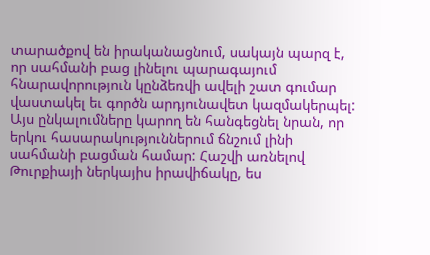տարածքով են իրականացնում, սակայն պարզ է, որ սահմանի բաց լինելու պարագայում հնարավորություն կընձեռվի ավելի շատ գումար վաստակել եւ գործն արդյունավետ կազմակերպել: Այս ընկալումները կարող են հանգեցնել նրան, որ երկու հասարակություններում ճնշում լինի սահմանի բացման համար: Հաշվի առնելով Թուրքիայի ներկայիս իրավիճակը, ես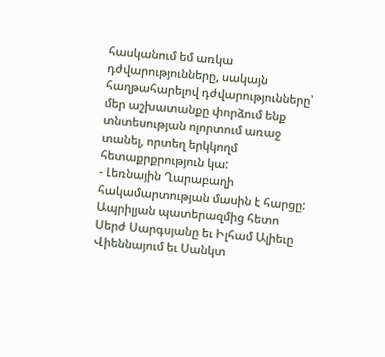հասկանում եմ առկա դժվարությունները, սակայն հաղթահարելով դժվարությունները՝ մեր աշխատանքը փորձում ենք տնտեսության ոլորտում առաջ տանել, որտեղ երկկողմ հետաքրքրություն կա:
- Լեռնային Ղարաբաղի հակամարտության մասին է հարցը: Ապրիլյան պատերազմից հետո Սերժ Սարգսյանը եւ Իլհամ Ալիեւը Վիեննայում եւ Սանկտ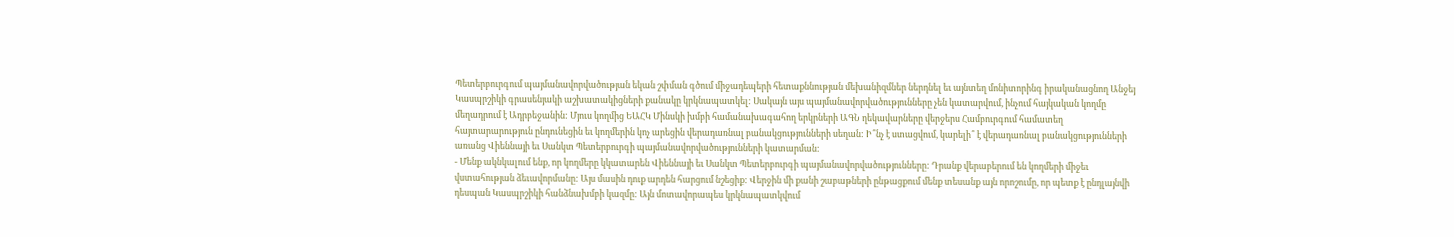Պետերբուրգում պայմանավորվածության եկան շփման գծում միջադեպերի հետաքննության մեխանիզմներ ներդնել եւ այնտեղ մոնիտորինգ իրականացնող Անջեյ Կասպրշիկի գրասենյակի աշխատակիցների քանակը կրկնապատկել: Սակայն այս պայմանավորվածությունները չեն կատարվում, ինչում հայկական կողմը մեղադրում է Ադրբեջանին: Մյուս կողմից ԵԱՀԿ Մինսկի խմբի համանախագահող երկրների ԱԳՆ ղեկավարները վերջերս Համբուրգում համատեղ հայտարարություն ընդունեցին եւ կողմերին կոչ արեցին վերադառնալ բանակցությունների սեղան: Ի՞նչ է ստացվում, կարելի՞ է վերադառնալ բանակցությունների առանց Վիեննայի եւ Սանկտ Պետերբուրգի պայմանավորվածությունների կատարման:
- Մենք ակնկալում ենք, որ կողմերը կկատարեն Վիեննայի եւ Սանկտ Պետերբուրգի պայմանավորվածությունները: Դրանք վերաբերում են կողմերի միջեւ վստահության ձեւավորմանը: Այս մասին դուք արդեն հարցում նշեցիք: Վերջին մի քանի շաբաթների ընթացքում մենք տեսանք այն որոշումը, որ պետք է ընդլայնվի դեսպան Կասպրշիկի հանձնախմբի կազմը: Այն մոտավորապես կրկնապատկվում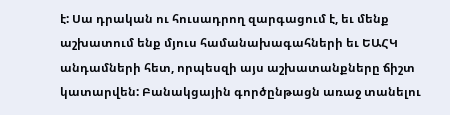է: Սա դրական ու հուսադրող զարգացում է, եւ մենք աշխատում ենք մյուս համանախագահների եւ ԵԱՀԿ անդամների հետ, որպեսզի այս աշխատանքները ճիշտ կատարվեն: Բանակցային գործընթացն առաջ տանելու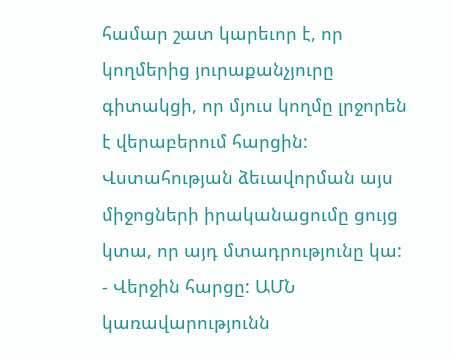համար շատ կարեւոր է, որ կողմերից յուրաքանչյուրը գիտակցի, որ մյուս կողմը լրջորեն է վերաբերում հարցին: Վստահության ձեւավորման այս միջոցների իրականացումը ցույց կտա, որ այդ մտադրությունը կա:
- Վերջին հարցը: ԱՄՆ կառավարությունն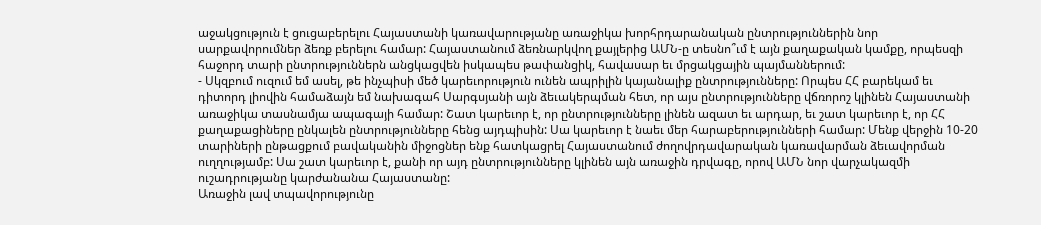աջակցություն է ցուցաբերելու Հայաստանի կառավարությանը առաջիկա խորհրդարանական ընտրություններին նոր սարքավորումներ ձեռք բերելու համար: Հայաստանում ձեռնարկվող քայլերից ԱՄՆ-ը տեսնո՞ւմ է այն քաղաքական կամքը, որպեսզի հաջորդ տարի ընտրություններն անցկացվեն իսկապես թափանցիկ, հավասար եւ մրցակցային պայմաններում:
- Սկզբում ուզում եմ ասել, թե ինչպիսի մեծ կարեւորություն ունեն ապրիլին կայանալիք ընտրությունները: Որպես ՀՀ բարեկամ եւ դիտորդ լիովին համաձայն եմ նախագահ Սարգսյանի այն ձեւակերպման հետ, որ այս ընտրությունները վճռորոշ կլինեն Հայաստանի առաջիկա տասնամյա ապագայի համար: Շատ կարեւոր է, որ ընտրությունները լինեն ազատ եւ արդար, եւ շատ կարեւոր է, որ ՀՀ քաղաքացիները ընկալեն ընտրությունները հենց այդպիսին: Սա կարեւոր է նաեւ մեր հարաբերությունների համար: Մենք վերջին 10-20 տարիների ընթացքում բավականին միջոցներ ենք հատկացրել Հայաստանում ժողովրդավարական կառավարման ձեւավորման ուղղությամբ: Սա շատ կարեւոր է, քանի որ այդ ընտրությունները կլինեն այն առաջին դրվագը, որով ԱՄՆ նոր վարչակազմի ուշադրությանը կարժանանա Հայաստանը:
Առաջին լավ տպավորությունը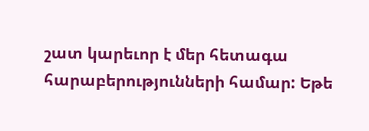շատ կարեւոր է մեր հետագա հարաբերությունների համար: Եթե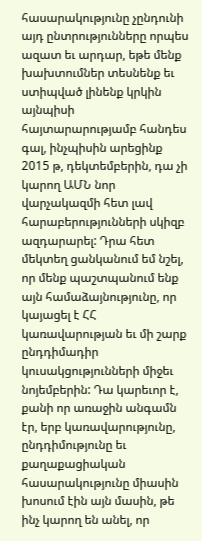հասարակությունը չընդունի այդ ընտրությունները որպես ազատ եւ արդար, եթե մենք խախտումներ տեսնենք եւ ստիպված լինենք կրկին այնպիսի հայտարարությամբ հանդես գալ, ինչպիսին արեցինք 2015 թ, դեկտեմբերին, դա չի կարող ԱՄՆ նոր վարչակազմի հետ լավ հարաբերությունների սկիզբ ազդարարել: Դրա հետ մեկտեղ ցանկանում եմ նշել, որ մենք պաշտպանում ենք այն համաձայնությունը, որ կայացել է ՀՀ կառավարության եւ մի շարք ընդդիմադիր կուսակցությունների միջեւ նոյեմբերին: Դա կարեւոր է, քանի որ առաջին անգամն էր, երբ կառավարությունը, ընդդիմությունը եւ քաղաքացիական հասարակությունը միասին խոսում էին այն մասին, թե ինչ կարող են անել, որ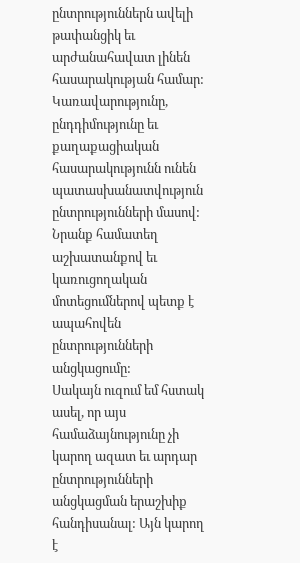ընտրություններն ավելի թափանցիկ եւ արժանահավատ լինեն հասարակության համար: Կառավարությունը, ընդդիմությունը եւ քաղաքացիական հասարակությունն ունեն պատասխանատվություն ընտրությունների մասով: Նրանք համատեղ աշխատանքով եւ կառուցողական մոտեցումներով պետք է ապահովեն ընտրությունների անցկացումը:
Սակայն ուզում եմ հստակ ասել, որ այս համաձայնությունը չի կարող ազատ եւ արդար ընտրությունների անցկացման երաշխիք հանդիսանալ: Այն կարող է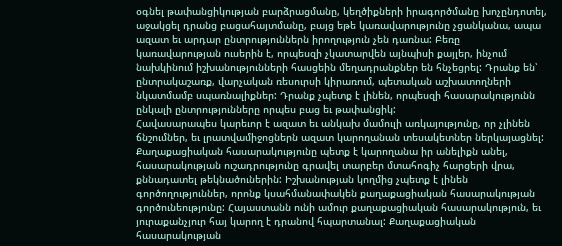օգնել թափանցիկության բարձրացմանը, կեղծիքների իրագործմանը խոչընդոտել, աջակցել դրանց բացահայտմանը, բայց եթե կառավարությունը չցանկանա, ապա ազատ եւ արդար ընտրություններն իրողություն չեն դառնա: Բեռը կառավարության ուսերին է, որպեսզի չկատարվեն այնպիսի քայլեր, ինչում նախկինում իշխանությունների հասցեին մեղադրանքներ են հնչեցրել: Դրանք են՝ ընտրակաշառք, վարչական ռեսուրսի կիրառում, պետական աշխատողների նկատմամբ սպառնալիքներ: Դրանք չպետք է լինեն, որպեսզի հասարակությունն ընկալի ընտրությունները որպես բաց եւ թափանցիկ:
Հավասարապես կարեւոր է ազատ եւ անկախ մամուլի առկայությունը, որ չլինեն ճնշումներ, եւ լրատվամիջոցներն ազատ կարողանան տեսակետներ ներկայացնել: Քաղաքացիական հասարակությունը պետք է կարողանա իր անելիքն անել, հասարակության ուշադրությունը գրավել տարբեր մտահոգիչ հարցերի վրա, քննադատել թեկնածուներին: Իշխանության կողմից չպետք է լինեն գործողություններ, որոնք կսահմանափակեն քաղաքացիական հասարակության գործունեությունը: Հայաստանն ունի ամուր քաղաքացիական հասարակություն, եւ յուրաքանչյուր հայ կարող է դրանով հպարտանալ: Քաղաքացիական հասարակության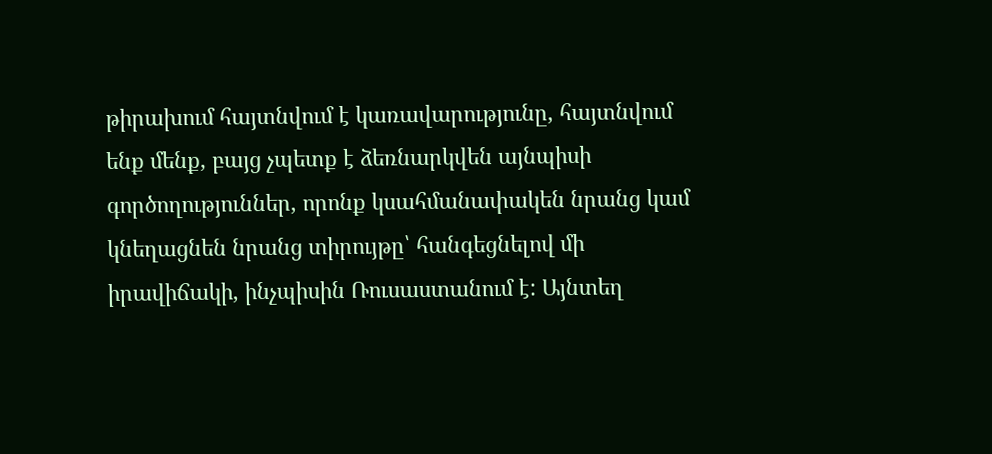թիրախում հայտնվում է կառավարությունը, հայտնվում ենք մենք, բայց չպետք է ձեռնարկվեն այնպիսի գործողություններ, որոնք կսահմանափակեն նրանց կամ կնեղացնեն նրանց տիրույթը՝ հանգեցնելով մի իրավիճակի, ինչպիսին Ռուսաստանում է: Այնտեղ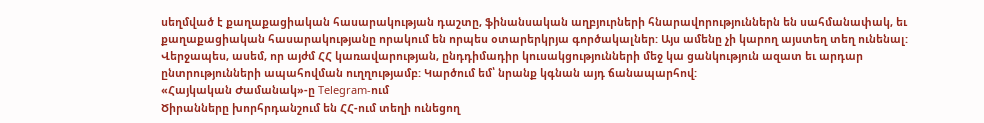սեղմված է քաղաքացիական հասարակության դաշտը, ֆինանսական աղբյուրների հնարավորություններն են սահմանափակ, եւ քաղաքացիական հասարակությանը որակում են որպես օտարերկրյա գործակալներ: Այս ամենը չի կարող այստեղ տեղ ունենալ:
Վերջապես, ասեմ, որ այժմ ՀՀ կառավարության, ընդդիմադիր կուսակցությունների մեջ կա ցանկություն ազատ եւ արդար ընտրությունների ապահովման ուղղությամբ: Կարծում եմ՝ նրանք կգնան այդ ճանապարհով:
«Հայկական Ժամանակ»-ը Telegram-ում
Ծիրանները խորհրդանշում են ՀՀ-ում տեղի ունեցող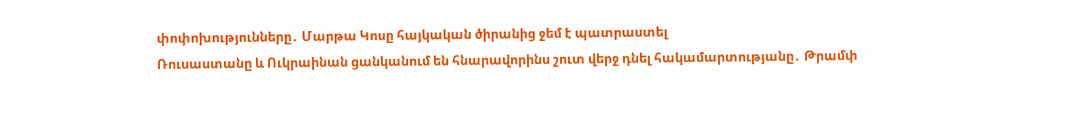փոփոխությունները․ Մարթա Կոսը հայկական ծիրանից ջեմ է պատրաստել
Ռուսաստանը և Ուկրաինան ցանկանում են հնարավորինս շուտ վերջ դնել հակամարտությանը․ Թրամփ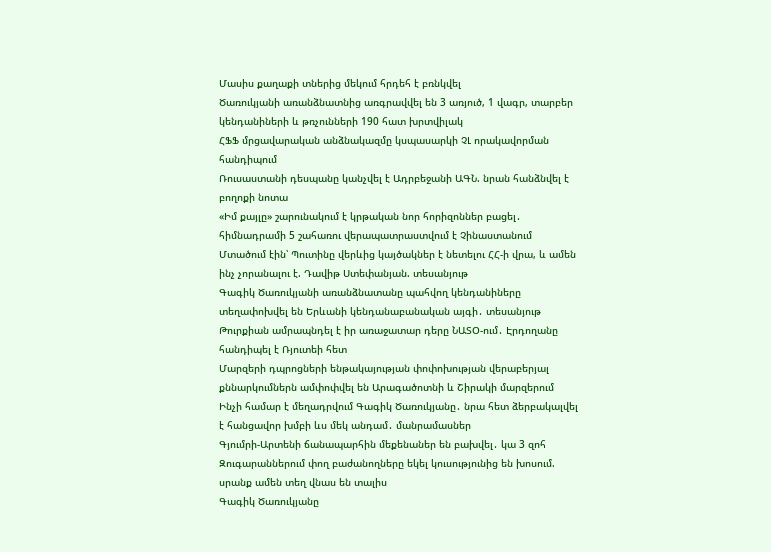Մասիս քաղաքի տներից մեկում հրդեհ է բռնկվել
Ծառուկյանի առանձնատնից առգրավվել են 3 առյուծ, 1 վագր, տարբեր կենդանիների և թռչունների 190 հատ խրտվիլակ
ՀՖՖ մրցավարական անձնակազմը կսպասարկի ՉԼ որակավորման հանդիպում
Ռուսաստանի դեսպանը կանչվել է Ադրբեջանի ԱԳՆ. նրան հանձնվել է բողոքի նոտա
«Իմ քայլը» շարունակում է կրթական նոր հորիզոններ բացել․ հիմնադրամի 5 շահառու վերապատրաստվում է Չինաստանում
Մտածում էին՝ Պուտինը վերևից կայծակներ է նետելու ՀՀ-ի վրա, և ամեն ինչ չորանալու է. Դավիթ Ստեփանյան. տեսանյութ
Գագիկ Ծառուկյանի առանձնատանը պահվող կենդանիները տեղափոխվել են Երևանի կենդանաբանական այգի․ տեսանյութ
Թուրքիան ամրապնդել է իր առաջատար դերը ՆԱՏՕ-ում․ Էրդողանը հանդիպել է Ռյուտեի հետ
Մարզերի դպրոցների ենթակայության փոփոխության վերաբերյալ քննարկումներն ամփոփվել են Արագածոտնի և Շիրակի մարզերում
Ինչի համար է մեղադրվում Գագիկ Ծառուկյանը․ նրա հետ ձերբակալվել է հանցավոր խմբի ևս մեկ անդամ․ մանրամասներ
Գյումրի-Արտենի ճանապարհին մեքենաներ են բախվել․ կա 3 զոհ
Զուգարաններում փող բաժանողները եկել կուսությունից են խոսում. սրանք ամեն տեղ վնաս են տալիս
Գագիկ Ծառուկյանը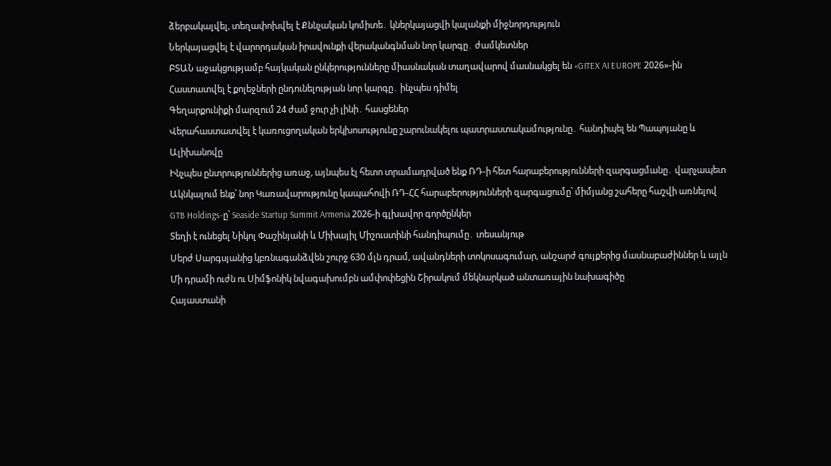ձերբակալվել, տեղափոխվել է Քննչական կոմիտե․ կներկայացվի կալանքի միջնորդություն
Ներկայացվել է վարորդական իրավունքի վերականգնման նոր կարգը․ ժամկետներ
ԲՏԱՆ աջակցությամբ հայկական ընկերությունները միասնական տաղավարով մասնակցել են «GITEX AI EUROPE 2026»-ին
Հաստատվել է քոլեջների ընդունելության նոր կարգը․ ինչպես դիմել
Գեղարքունիքի մարզում 24 ժամ ջուր չի լինի․ հասցեներ
Վերահաստատվել է կառուցողական երկխոսությունը շարունակելու պատրաստակամությունը․ հանդիպել են Պապոյանը և Ալիխանովը
Ինչպես ընտրություններից առաջ, այնպես էլ հետո տրամադրված ենք ՌԴ-ի հետ հարաբերությունների զարգացմանը․ վարչապետ
Ակնկալում ենք՝ նոր Կառավարությունը կապահովի ՌԴ-ՀՀ հարաբերությունների զարգացումը՝ միմյանց շահերը հաշվի առնելով
GTB Holdings-ը՝ Seaside Startup Summit Armenia 2026-ի գլխավոր գործընկեր
Տեղի է ունեցել Նիկոլ Փաշինյանի և Միխայիլ Միշուստինի հանդիպումը․ տեսանյութ
Սերժ Սարգսյանից կբռնագանձվեն շուրջ 630 մլն դրամ, ավանդների տոկոսագումար, անշարժ գույքերից մասնաբաժիններ և այլն
Մի դրամի ուժն ու Սիմֆոնիկ նվագախումբն ամփոփեցին Շիրակում մեկնարկած անտառային նախագիծը
Հայաստանի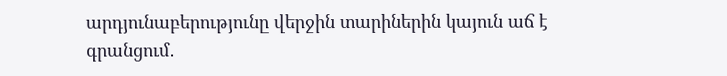արդյունաբերությունը վերջին տարիներին կայուն աճ է գրանցում․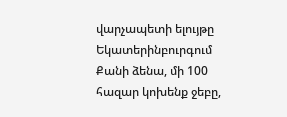վարչապետի ելույթը Եկատերինբուրգում
Քանի ձենա, մի 100 հազար կոխենք ջեբը,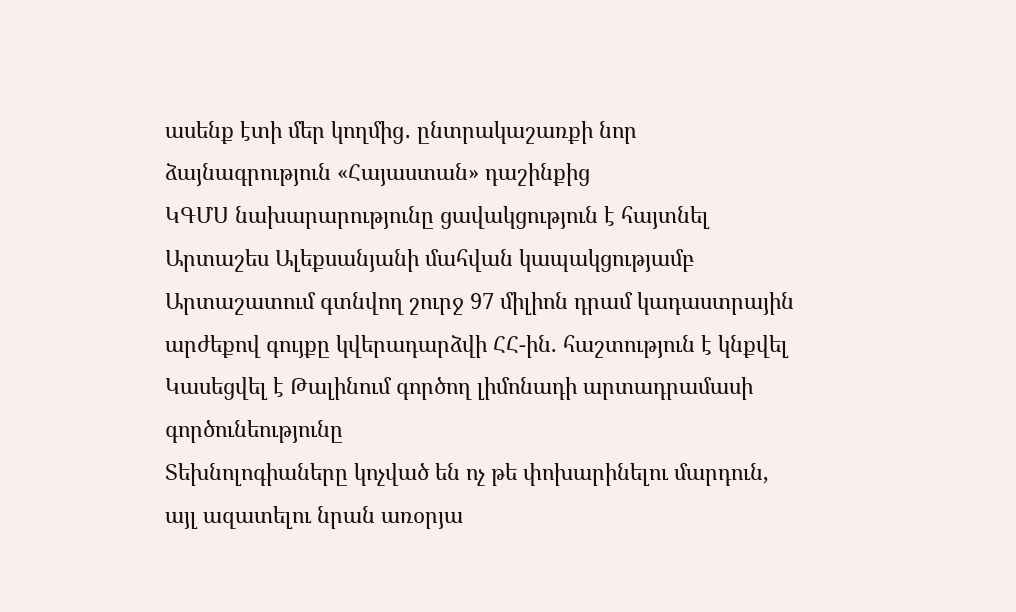ասենք էտի մեր կողմից․ ընտրակաշառքի նոր ձայնագրություն «Հայաստան» դաշինքից
ԿԳՄՍ նախարարությունը ցավակցություն է հայտնել Արտաշես Ալեքսանյանի մահվան կապակցությամբ
Արտաշատում գտնվող շուրջ 97 միլիոն դրամ կադաստրային արժեքով գույքը կվերադարձվի ՀՀ-ին. հաշտություն է կնքվել
Կասեցվել է Թալինում գործող լիմոնադի արտադրամասի գործունեությունը
Տեխնոլոգիաները կոչված են ոչ թե փոխարինելու մարդուն, այլ ազատելու նրան առօրյա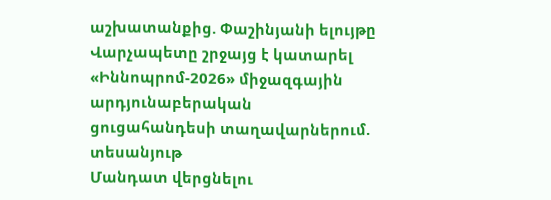աշխատանքից. Փաշինյանի ելույթը
Վարչապետը շրջայց է կատարել «Իննոպրոմ-2026» միջազգային արդյունաբերական ցուցահանդեսի տաղավարներում. տեսանյութ
Մանդատ վերցնելու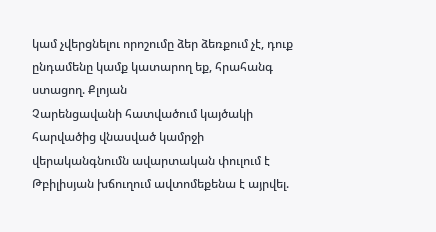կամ չվերցնելու որոշումը ձեր ձեռքում չէ, դուք ընդամենը կամք կատարող եք, հրահանգ ստացող. Քլոյան
Չարենցավանի հատվածում կայծակի հարվածից վնասված կամրջի վերականգնումն ավարտական փուլում է
Թբիլիսյան խճուղում ավտոմեքենա է այրվել.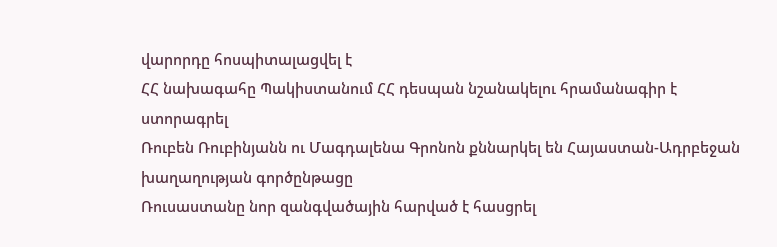վարորդը հոսպիտալացվել է
ՀՀ նախագահը Պակիստանում ՀՀ դեսպան նշանակելու հրամանագիր է ստորագրել
Ռուբեն Ռուբինյանն ու Մագդալենա Գրոնոն քննարկել են Հայաստան-Ադրբեջան խաղաղության գործընթացը
Ռուսաստանը նոր զանգվածային հարված է հասցրել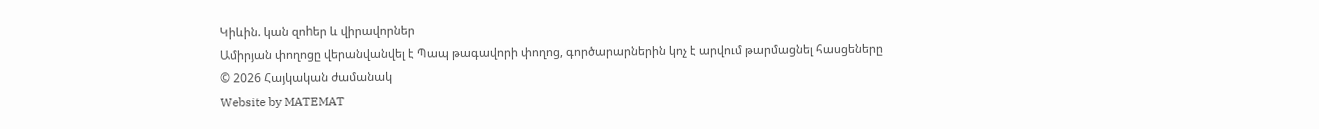Կիևին. կան զոhեր և վիրավորներ
Ամիրյան փողոցը վերանվանվել է Պապ թագավորի փողոց, գործարարներին կոչ է արվում թարմացնել հասցեները
© 2026 Հայկական ժամանակ
Website by MATEMAT